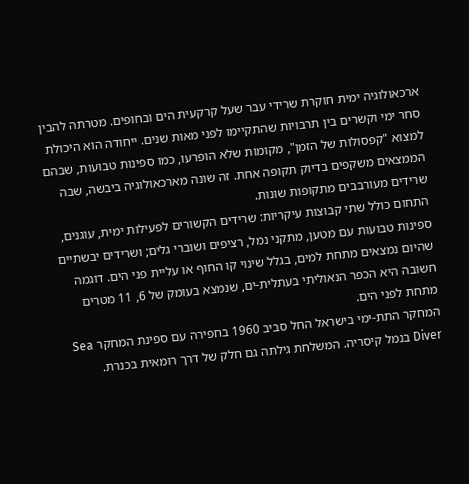ארכאולוגיה ימית חוקרת שרידי עבר שעל קרקעית הים ובחופים. מטרתה להבין סחר ימי וקשרים בין תרבויות שהתקיימו לפני מאות שנים. ייחודה הוא היכולת למצוא "קפסולות של הזמן", מקומות שלא הופרעו, כמו ספינות טבועות, שבהם הממצאים משקפים בדיוק תקופה אחת. זה שונה מארכאולוגיה ביבשה, שבה שרידים מעורבבים מתקופות שונות.
התחום כולל שתי קבוצות עיקריות: שרידים הקשורים לפעילות ימית, עוגנים, ספינות טבועות עם מטען, מתקני נמל, רציפים ושוברי גלים; ושרידים יבשתיים שהיום נמצאים מתחת למים, בגלל שינוי קו החוף או עליית פני הים. דוגמה חשובה היא הכפר הנאוליתי בעתלית-ים, שנמצא בעומק של 6, 11 מטרים מתחת לפני הים.
המחקר התת-ימי בישראל החל סביב 1960 בחפירה עם ספינת המחקר Sea Diver בנמל קיסריה. המשלחת גילתה גם חלק של דרך רומאית בכנרת.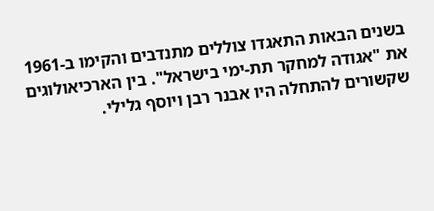בשנים הבאות התאגדו צוללים מתנדבים והקימו ב-1961 את "אגודה למחקר תת-ימי בישראל". בין הארכיאולוגים שקשורים להתחלה היו אבנר רבן ויוסף גלילי.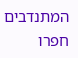המתנדבים חפרו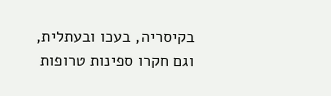בקיסריה, בעכו ובעתלית, וגם חקרו ספינות טרופות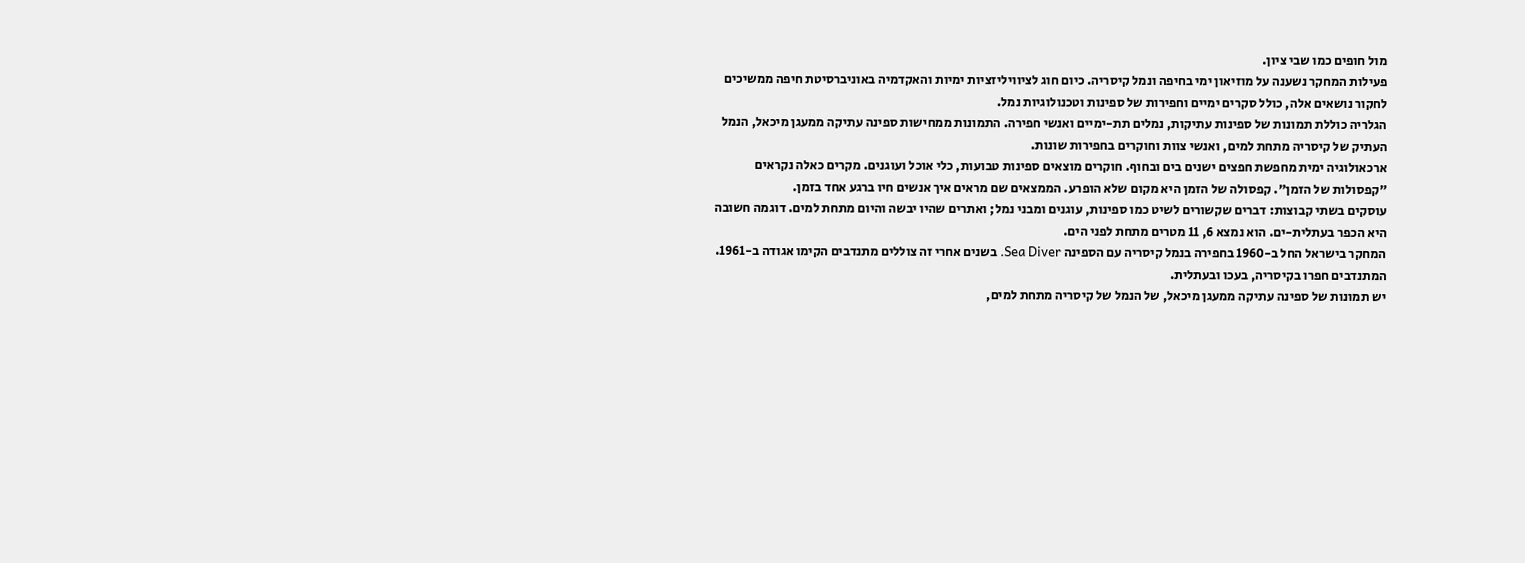מול חופים כמו שבי ציון.
פעילות המחקר נשענה על מוזיאון ימי בחיפה ונמל קיסריה. כיום חוג לציוויליזציות ימיות והאקדמיה באוניברסיטת חיפה ממשיכים לחקור נושאים אלה, כולל סקרים ימיים וחפירות של ספינות וטכנולוגיות נמל.
הגלריה כוללת תמונות של ספינות עתיקות, נמלים תת-ימיים ואנשי חפירה. התמונות ממחישות ספינה עתיקה ממעגן מיכאל, הנמל העתיק של קיסריה מתחת למים, ואנשי צוות וחוקרים בחפירות שונות.
ארכאולוגיה ימית מחפשת חפצים ישנים בים ובחוף. חוקרים מוצאים ספינות טבועות, כלי אוכל ועוגנים. מקרים כאלה נקראים "קפסולות של הזמן". קפסולה של הזמן היא מקום שלא הופרע. הממצאים שם מראים איך אנשים חיו ברגע אחד בזמן.
עוסקים בשתי קבוצות: דברים שקשורים לשיט כמו ספינות, עוגנים ומבני נמל; ואתרים שהיו יבשה והיום מתחת למים. דוגמה חשובה היא הכפר בעתלית-ים. הוא נמצא 6, 11 מטרים מתחת לפני הים.
המחקר בישראל החל ב-1960 בחפירה בנמל קיסריה עם הספינה Sea Diver. בשנים אחרי זה צוללים מתנדבים הקימו אגודה ב-1961. המתנדבים חפרו בקיסריה, בעכו ובעתלית.
יש תמונות של ספינה עתיקה ממעגן מיכאל, של הנמל של קיסריה מתחת למים,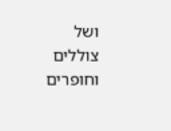ושל צוללים וחופרים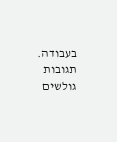בעבודה.
תגובות גולשים